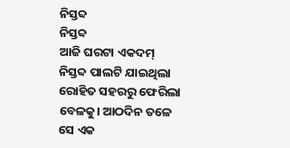ନିସ୍ତବ୍ଦ
ନିସ୍ତବ୍ଦ
ଆଜି ଘରଟା ଏକଦମ୍ ନିସ୍ତବ୍ଦ ପାଲଟି ଯାଇଥିଲା ରୋହିତ ସହରରୁ ଫେରିଲା ବେଳକୁ। ଆଠଦିନ ତଳେ ସେ ଏକ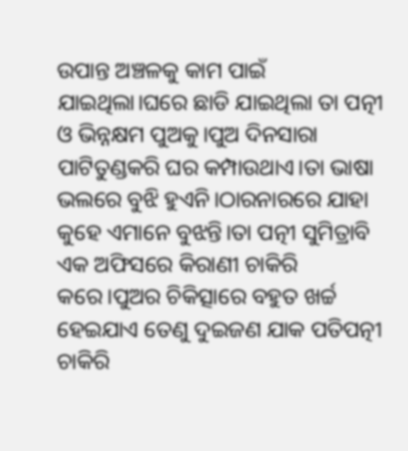ଉପାନ୍ତ ଅଞ୍ଚଳକୁ କାମ ପାଇଁ ଯାଇଥିଲା।ଘରେ ଛାଡି ଯାଇଥିଲା ତା ପତ୍ନୀ ଓ ଭିନ୍ନକ୍ଷମ ପୁଅକୁ।ପୁଅ ଦିନସାରା ପାଟିତୁଣ୍ଡକରି ଘର କମ୍ପାଉଥାଏ।ତା ଭାଷା ଭଲରେ ବୁଝି ହୁଏନି।ଠାରନାରରେ ଯାହା କୁହେ ଏମାନେ ବୁଝନ୍ତି।ତା ପତ୍ନୀ ସୁମିତ୍ରାବି ଏକ ଅଫିସରେ କିରାଣୀ ଚାକିରି କରେ।ପୁଅର ଚିକିତ୍ସାରେ ବହୁତ ଖର୍ଚ୍ଚ ହେଇଯାଏ ତେଣୁ ଦୁଇଜଣ ଯାକ ପତିପତ୍ନୀ ଚାକିରି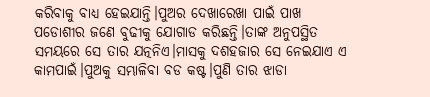କରିବାକୁ ବାଧ୍ୟ ହେଇଯାନ୍ତି।ପୁଅର ଦେଖାରେଖା ପାଇଁ ପାଖ ପଡୋଶୀର ଜଣେ ବୁଢୀକୁ ଯୋଗାଡ କରିଛନ୍ତି।ତାଙ୍କ ଅନୁପସ୍ଥିତ ସମୟରେ ସେ ତାର ଯତ୍ନନିଏ।ମାସକୁ ଦଶହଜାର ସେ ନେଇଯାଏ ଏ କାମପାଇଁ।ପୁଅକୁ ସମ୍ଭାଳିବା ବଡ କଷ୍ଟ।ପୁଣି ତାର ଝାଡା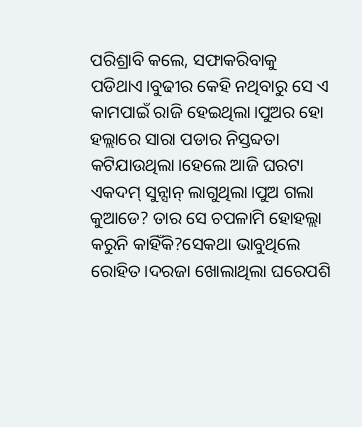ପରିଶ୍ରାବି କଲେ, ସଫାକରିବାକୁ ପଡିଥାଏ।ବୁଢୀର କେହି ନଥିବାରୁ ସେ ଏ କାମପାଇଁ ରାଜି ହେଇଥିଲା।ପୁଅର ହୋ ହଲ୍ଲାରେ ସାରା ପଡାର ନିସ୍ତବ୍ଦତା କଟିଯାଉଥିଲା।ହେଲେ ଆଜି ଘରଟା ଏକଦମ୍ ସୁନ୍ସାନ୍ ଲାଗୁଥିଲା।ପୁଅ ଗଲା କୁଆଡେ? ତାର ସେ ଚପଳାମି ହୋହଲ୍ଲା କରୁନି କାହିଁକି?ସେକଥା ଭାବୁଥିଲେ ରୋହିତ।ଦରଜା ଖୋଲାଥିଲା ଘରେପଶି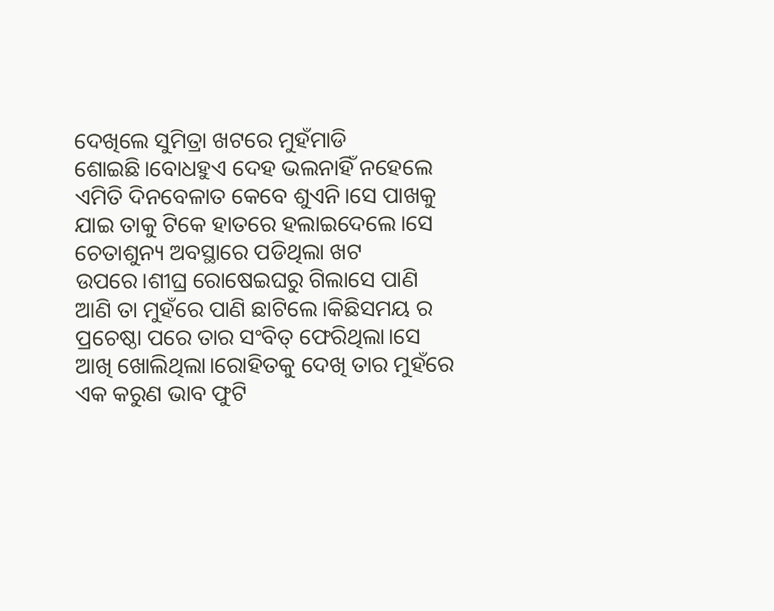ଦେଖିଲେ ସୁମିତ୍ରା ଖଟରେ ମୁହଁମାଡି ଶୋଇଛି।ବୋଧହୁଏ ଦେହ ଭଲନାହିଁ ନହେଲେ ଏମିତି ଦିନବେଳାତ କେବେ ଶୁଏନି।ସେ ପାଖକୁ ଯାଇ ତାକୁ ଟିକେ ହାତରେ ହଲାଇଦେଲେ।ସେ ଚେତାଶୁନ୍ୟ ଅବସ୍ଥାରେ ପଡିଥିଲା ଖଟ ଉପରେ।ଶୀଘ୍ର ରୋଷେଇଘରୁ ଗିଲାସେ ପାଣି ଆଣି ତା ମୁହଁରେ ପାଣି ଛାଟିଲେ।କିଛିସମୟ ର ପ୍ରଚେଷ୍ଠା ପରେ ତାର ସଂବିତ୍ ଫେରିଥିଲା।ସେ ଆଖି ଖୋଲିଥିଲା।ରୋହିତକୁ ଦେଖି ତାର ମୁହଁରେ ଏକ କରୁଣ ଭାବ ଫୁଟି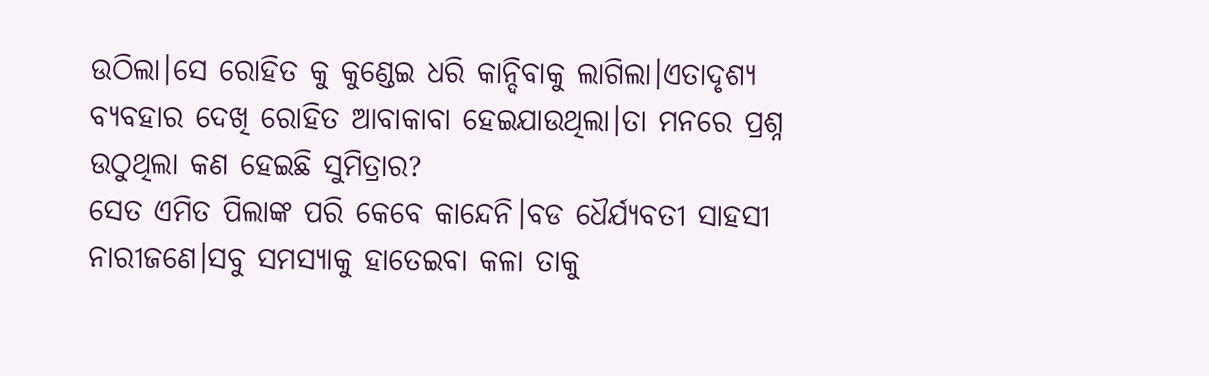ଉଠିଲା।ସେ ରୋହିତ କୁ କୁଣ୍ଡେଇ ଧରି କାନ୍ଦିବାକୁ ଲାଗିଲା।ଏତାଦୃଶ୍ୟ ବ୍ୟବହାର ଦେଖି ରୋହିତ ଆବାକାବା ହେଇଯାଉଥିଲା।ତା ମନରେ ପ୍ରଶ୍ନ ଉଠୁଥିଲା କଣ ହେଇଛି ସୁମିତ୍ରାର?
ସେତ ଏମିତ ପିଲାଙ୍କ ପରି କେବେ କାନ୍ଦେନି।ବଡ ଧୈର୍ଯ୍ୟବତୀ ସାହସୀ ନାରୀଜଣେ।ସବୁ ସମସ୍ୟାକୁ ହାତେଇବା କଳା ତାକୁ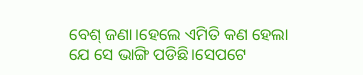ବେଶ୍ ଜଣା।ହେଲେ ଏମିତି କଣ ହେଲା ଯେ ସେ ଭାଙ୍ଗି ପଡିଛି।ସେପଟେ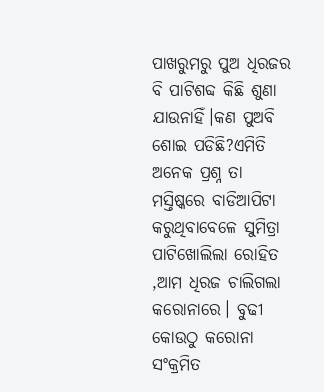ପାଖରୁମରୁ ପୁଅ ଧିରଜର ବି ପାଟିଶବ୍ଦ କିଛି ଶୁଣା ଯାଉନାହିଁ।କଣ ପୁଅବି ଶୋଇ ପଡିଛି?ଏମିତି ଅନେକ ପ୍ରଶ୍ନ ତା ମସ୍ତିଷ୍କରେ ବାଡିଆପିଟା କରୁଥିବାବେଳେ ସୁମିତ୍ରା ପାଟିଖୋଲିଲା ରୋହିତ ,ଆମ ଧିରଜ ଚାଲିଗଲା କରୋନାରେ। ବୁଢୀ କୋଉଠୁ କରୋନା ସଂକ୍ରମିତ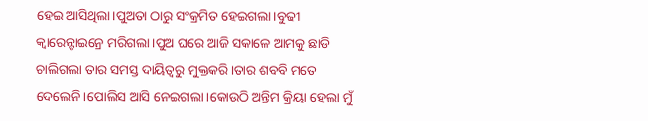ହେଇ ଆସିଥିଲା।ପୁଅତା ଠାରୁ ସଂକ୍ରମିତ ହେଇଗଲା।ବୁଢୀ କ୍ବାରେନ୍ଟାଇନ୍ରେ ମରିଗଲା।ପୁଅ ଘରେ ଆଜି ସକାଳେ ଆମକୁ ଛାଡି ଚାଲିଗଲା ତାର ସମସ୍ତ ଦାୟିତ୍ବରୁ ମୁକ୍ତକରି।ତାର ଶବବି ମତେ ଦେଲେନି।ପୋଲିସ ଆସି ନେଇଗଲା।କୋଉଠି ଅନ୍ତିମ କ୍ରିୟା ହେଲା ମୁଁ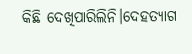କିଛି ଦେଖିପାରିଲିନି।ଦେହତ୍ୟାଗ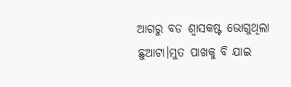ଆଗରୁ ବଡ ଶ୍ବାସକଷ୍ଟ ଭୋଗୁଥିଲା ଛୁଆଟା।ମୁତ ପାଖକୁ ବି ଯାଇ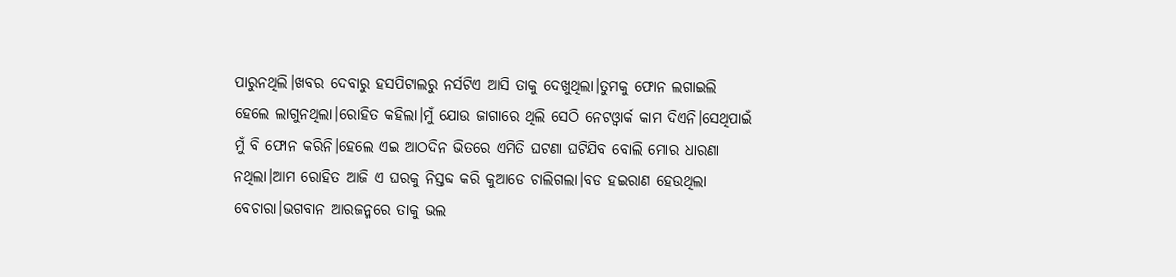ପାରୁନଥିଲି।ଖବର ଦେବାରୁ ହସପିଟାଲରୁ ନର୍ସଟିଏ ଆସି ତାକୁ ଦେଖୁଥିଲା।ତୁମକୁ ଫୋନ ଲଗାଇଲି ହେଲେ ଲାଗୁନଥିଲା।ରୋହିତ କହିଲା।ମୁଁ ଯୋଉ ଜାଗାରେ ଥିଲି ସେଠି ନେଟଓ୍ବାର୍କ କାମ ଦିଏନି।ସେଥିପାଇଁ ମୁଁ ବି ଫୋନ କରିନି।ହେଲେ ଏଇ ଆଠଦିନ ଭିତରେ ଏମିତି ଘଟଣା ଘଟିଯିବ ବୋଲି ମୋର ଧାରଣା ନଥିଲା।ଆମ ରୋହିତ ଆଜି ଏ ଘରକୁ ନିସ୍ତବ୍ଦ କରି କୁଆଡେ ଚାଲିଗଲା।ବଡ ହଇରାଣ ହେଉଥିଲା ବେଚାରା।ଭଗବାନ ଆରଜନ୍ମରେ ତାକୁ ଭଲ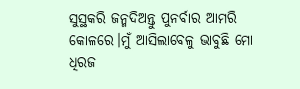ସୁସ୍ଥକରି ଜନ୍ମଦିଅନ୍ତୁ ପୁନର୍ବାର ଆମରି କୋଳରେ।ମୁଁ ଆସିଲାବେଳୁ ଭାବୁଛି ମୋ ଧିରଜ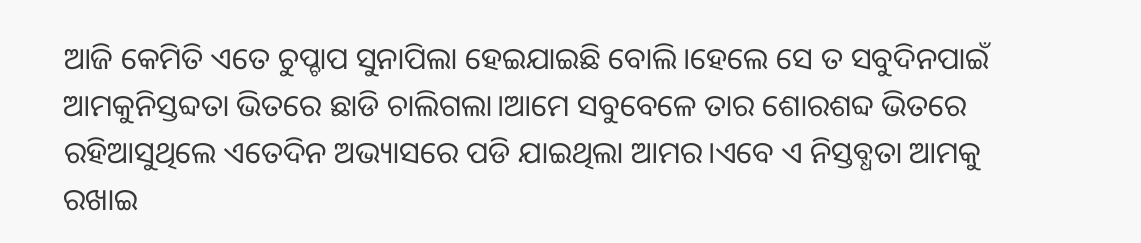ଆଜି କେମିତି ଏତେ ଚୁପ୍ଚାପ ସୁନାପିଲା ହେଇଯାଇଛି ବୋଲି।ହେଲେ ସେ ତ ସବୁଦିନପାଇଁ ଆମକୁନିସ୍ତବ୍ଦତା ଭିତରେ ଛାଡି ଚାଲିଗଲା।ଆମେ ସବୁବେଳେ ତାର ଶୋରଶବ୍ଦ ଭିତରେ ରହିଆସୁଥିଲେ ଏତେଦିନ ଅଭ୍ୟାସରେ ପଡି ଯାଇଥିଲା ଆମର।ଏବେ ଏ ନିସ୍ତବ୍ଧତା ଆମକୁ ରଖାଇ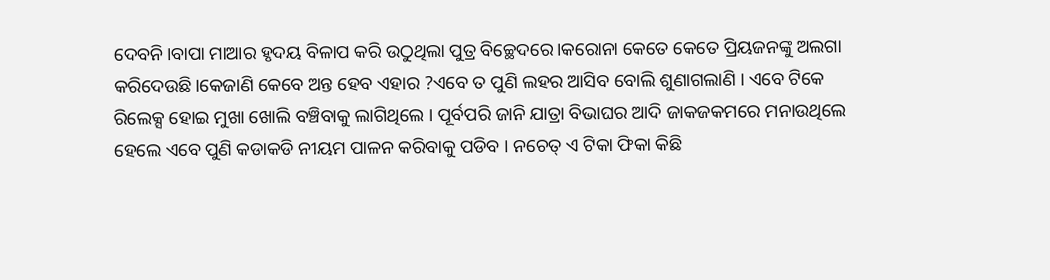ଦେବନି।ବାପା ମାଆର ହୃଦୟ ବିଳାପ କରି ଉଠୁଥିଲା ପୁତ୍ର ବିଚ୍ଛେଦରେ।କରୋନା କେତେ କେତେ ପ୍ରିୟଜନଙ୍କୁ ଅଲଗା କରିଦେଉଛି।କେଜାଣି କେବେ ଅନ୍ତ ହେବ ଏହାର ?ଏବେ ତ ପୁଣି ଲହର ଆସିବ ବୋଲି ଶୁଣାଗଲାଣି । ଏବେ ଟିକେ ରିଲେକ୍ସ ହୋଇ ମୁଖା ଖୋଲି ବଞ୍ଚିବାକୁ ଲାଗିଥିଲେ । ପୂର୍ବପରି ଜାନି ଯାତ୍ରା ବିଭାଘର ଆଦି ଜାକଜକମରେ ମନାଉଥିଲେ ହେଲେ ଏବେ ପୁଣି କଡାକଡି ନୀୟମ ପାଳନ କରିବାକୁ ପଡିବ । ନଚେତ୍ ଏ ଟିକା ଫିକା କିଛି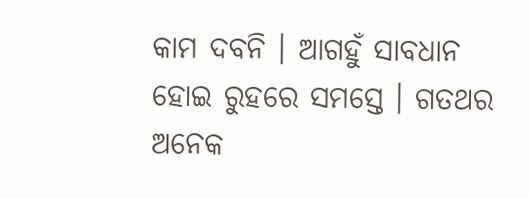କାମ ଦବନି । ଆଗହୁଁ ସାବଧାନ ହୋଇ ରୁହରେ ସମସ୍ତେ । ଗତଥର ଅନେକ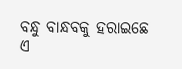ବନ୍ଧୁ ବାନ୍ଧବକୁ ହରାଇଛେ ଏ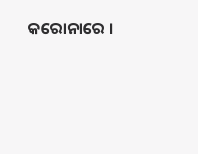କରୋନାରେ ।